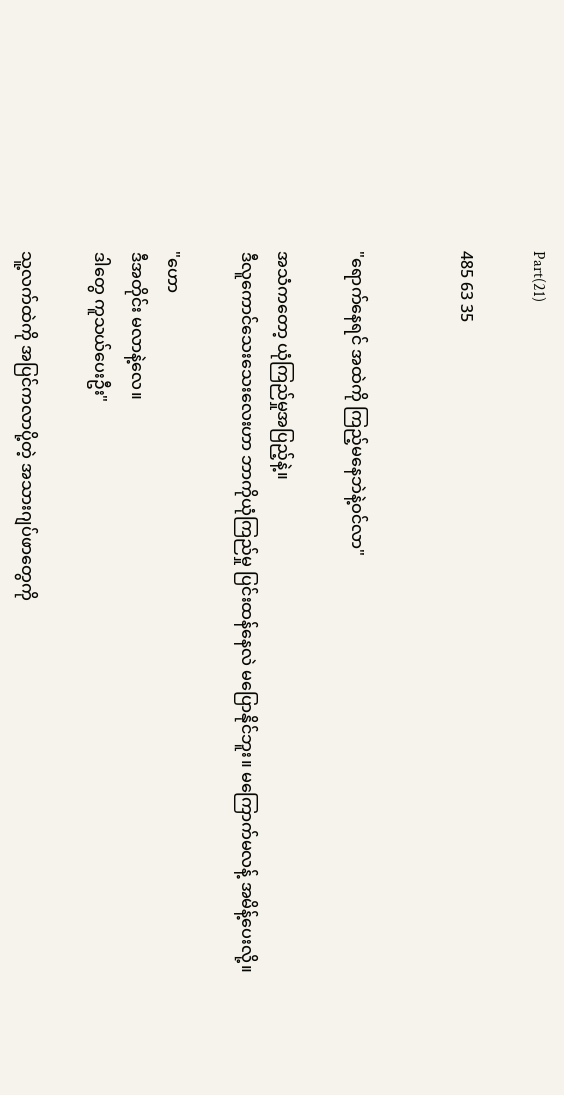Part(21)

485 63 35


"ရောက်နေရင် အထဲကို ကြည့်မနေဘဲနဲ့ဝင်လာ"

အသံကတော့ ယုံကြည်မှုအပြည့်နဲ့။
ဒီ‌လူကောင်သေးသေးလေးဟာ ဘာကိုယုံကြည်မှု ပြင်းထန်နေလဲ မပြောနိုင်ဘူး။ မကြောက်မလန့် အမိန့်ပေးလို့။

"ဟော
ဒီအတိုင်း မလာနဲ့လေ။
ဒါတွေ ကူသယ်ပေးဦး"

သူ့လက်ထဲကို အပြင်ကလာပို့တဲ့ အသားဂျပ်ဖာတွေကို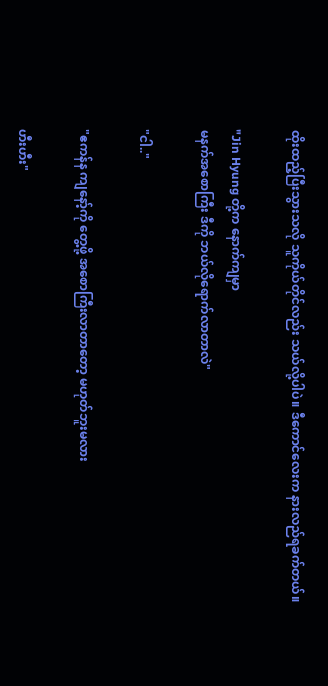ထိုးထည့်ပြီးသွားသလို သူကိုယ်တိုင်လည်း သယ်လို့ပါပဲ။ ဒီကောင်လေးက နားလည်ရခက်တယ်။

"Jin Hyung တို့က နောက်ကျမှာ
မနက်အစောကြီး ဒီကို ဘယ်လိုရောက်လာတာလဲ"

"ငါ.."

"ဧကန်န ကျနော့်ကို တွေ့ဖို့ အစောကြီးလာတာတော့ မဟုတ်ဘူးမလား

ဟီးဟီး"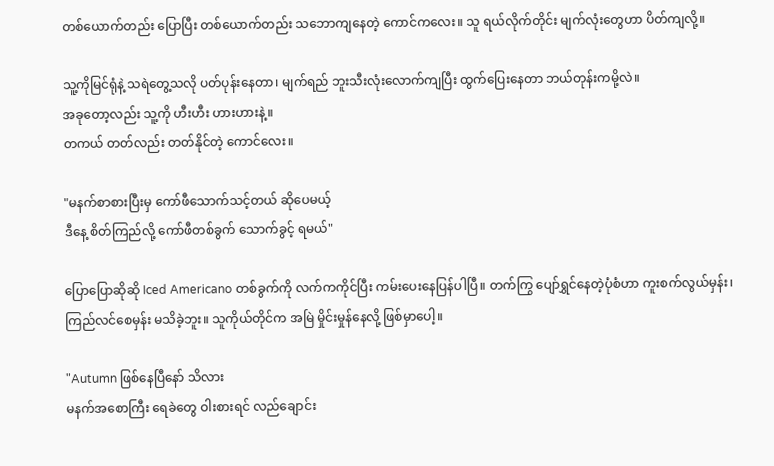တစ်ယောက်တည်း ပြောပြီး တစ်ယောက်တည်း သဘောကျနေတဲ့ ကောင်ကလေး။ သူ ရယ်လိုက်တိုင်း မျက်လုံးတွေဟာ ပိတ်ကျလို့။

သူ့ကိုမြင်ရုံနဲ့ သရဲတွေ့သလို ပတ်ပုန်းနေတာ၊ မျက်ရည် ဘူးသီးလုံးလောက်ကျပြီး ထွက်ပြေးနေတာ ဘယ်တုန်းကမို့လဲ။
အခုတော့လည်း သူ့ကို ဟီးဟီး ဟားဟားနဲ့။
တကယ် တတ်လည်း တတ်နိုင်တဲ့ ကောင်လေး။

"မနက်စာစားပြီးမှ ကော်ဖီသောက်သင့်တယ် ဆိုပေမယ့်
ဒီနေ့ စိတ်ကြည်လို့ ကော်ဖီတစ်ခွက် သောက်ခွင့် ရမယ်"

ပြောပြောဆိုဆို Iced Americano တစ်ခွက်ကို လက်ကကိုင်ပြီး ကမ်းပေးနေပြန်ပါပြီ။ တက်ကြွ ပျော်ရွှင်နေတဲ့ပုံစံဟာ ကူးစက်လွယ်မှန်း၊ ကြည်လင်စေမှန်း မသိခဲ့ဘူး။ သူကိုယ်တိုင်က အမြဲ မှိုင်းမှုန်နေလို့ ဖြစ်မှာပေါ့။

"Autumn ဖြစ်နေပြီနော် သိလား
မနက်အစောကြီး ရေခဲတွေ ဝါးစားရင် လည်ချောင်း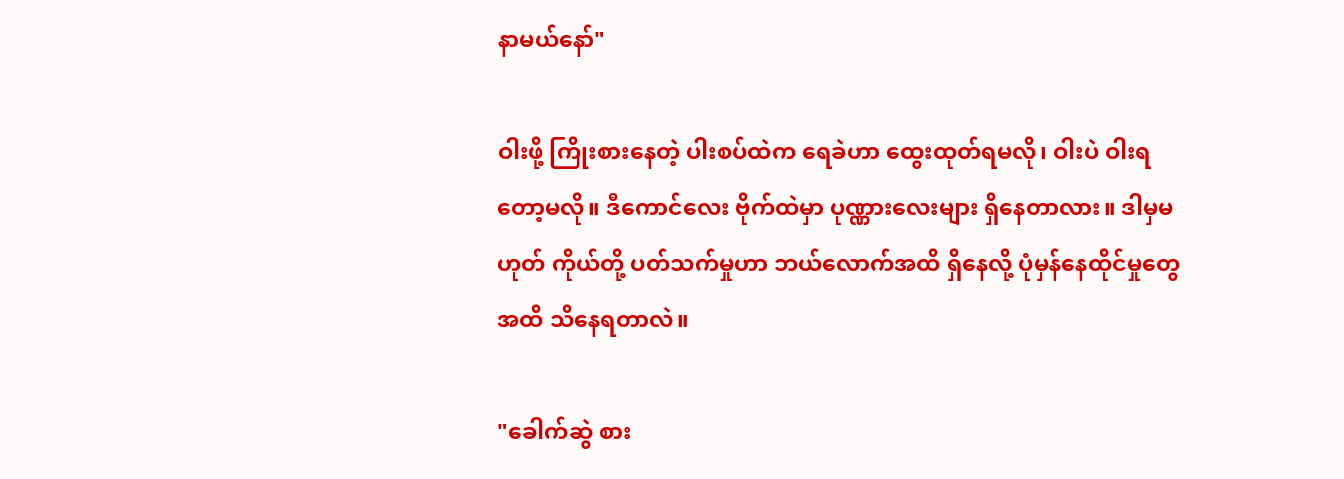နာမယ်နော်"

ဝါးဖို့ ကြိုးစားနေတဲ့ ပါးစပ်ထဲက ရေခဲဟာ ထွေးထုတ်ရမလို၊ ဝါးပဲ ဝါးရတော့မလို။ ဒီကောင်လေး ဗိုက်ထဲမှာ ပုဏ္ဏားလေးများ ရှိနေတာလား။ ဒါမှမဟုတ် ကိုယ်တို့ ပတ်သက်မှုဟာ ဘယ်လောက်အထိ ရှိနေလို့ ပုံမှန်နေထိုင်မှုတွေအထိ သိနေရတာလဲ။

"ခေါက်ဆွဲ စား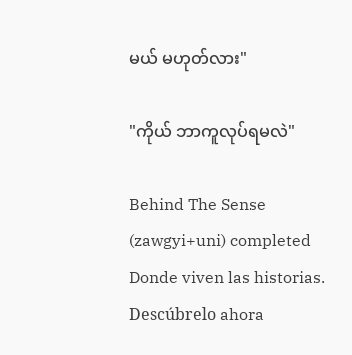မယ် မဟုတ်လား"

"ကိုယ် ဘာကူလုပ်ရမလဲ"

Behind The Sense (zawgyi+uni) completed Donde viven las historias. Descúbrelo ahora